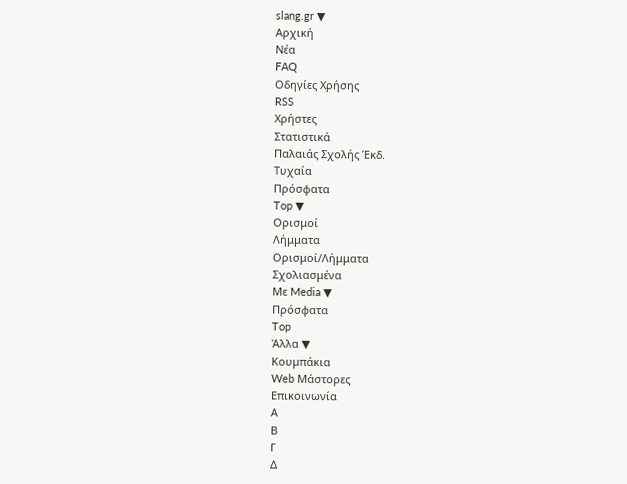slang.gr ▼
Αρχική
Νέα
FAQ
Οδηγίες Χρήσης
RSS
Χρήστες
Στατιστικά
Παλαιάς Σχολής Έκδ.
Τυχαία
Πρόσφατα
Top ▼
Ορισμοί
Λήμματα
Ορισμοί/Λήμματα
Σχολιασμένα
Με Media ▼
Πρόσφατα
Top
Άλλα ▼
Κουμπάκια
Web Μάστορες
Επικοινωνία
Α
Β
Γ
Δ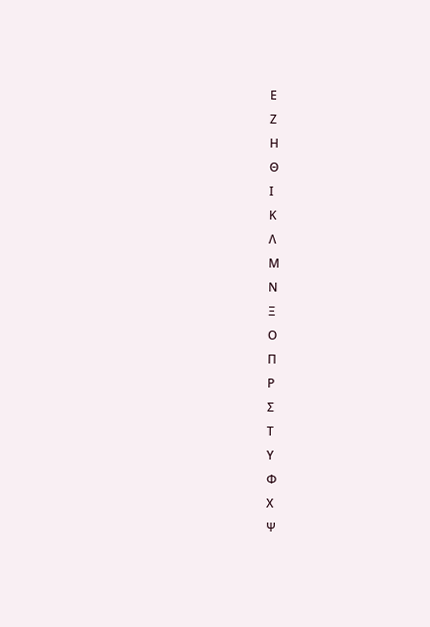Ε
Ζ
Η
Θ
Ι
Κ
Λ
Μ
Ν
Ξ
Ο
Π
Ρ
Σ
Τ
Υ
Φ
Χ
Ψ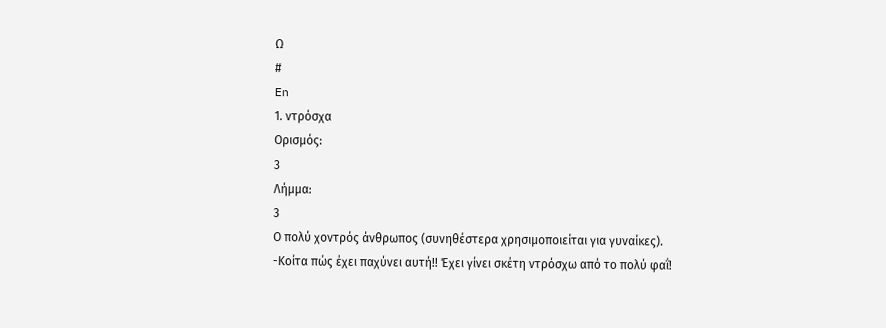Ω
#
En
1. ντρόσχα
Ορισμός:
3
Λήμμα:
3
Ο πολύ χοντρός άνθρωπος (συνηθέστερα χρησιμοποιείται για γυναίκες).
-Κοίτα πώς έχει παχύνει αυτή!! Έχει γίνει σκέτη ντρόσχω από το πολύ φαΐ!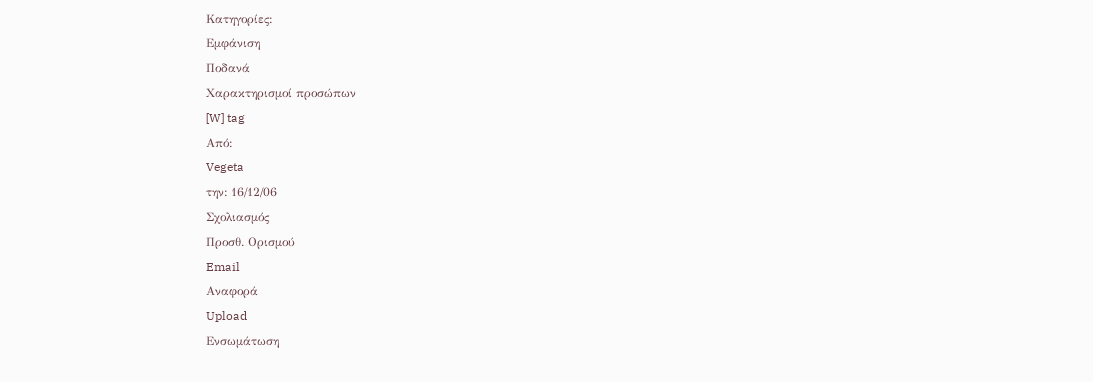Κατηγορίες:
Εμφάνιση
Ποδανά
Χαρακτηρισμοί προσώπων
[W] tag
Από:
Vegeta
την: 16/12/06
Σχολιασμός
Προσθ. Ορισμού
Email
Αναφορά
Upload
Ενσωμάτωση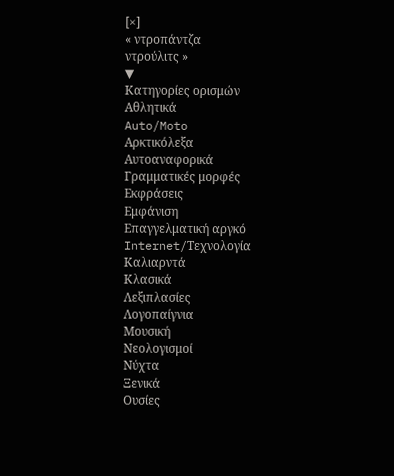[×]
« ντροπάντζα
ντρούλιτς »
▼
Κατηγορίες ορισμών
Αθλητικά
Auto/Moto
Αρκτικόλεξα
Αυτοαναφορικά
Γραμματικές μορφές
Εκφράσεις
Εμφάνιση
Επαγγελματική αργκό
Internet/Τεχνολογία
Καλιαρντά
Κλασικά
Λεξιπλασίες
Λογοπαίγνια
Μουσική
Νεολογισμοί
Νύχτα
Ξενικά
Ουσίες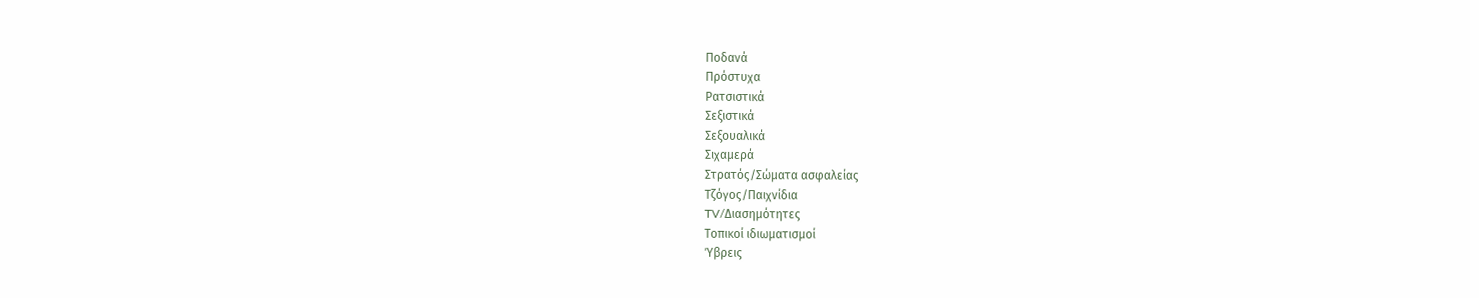Ποδανά
Πρόστυχα
Ρατσιστικά
Σεξιστικά
Σεξουαλικά
Σιχαμερά
Στρατός/Σώματα ασφαλείας
Τζόγος/Παιχνίδια
TV/Διασημότητες
Τοπικοί ιδιωματισμοί
Ύβρεις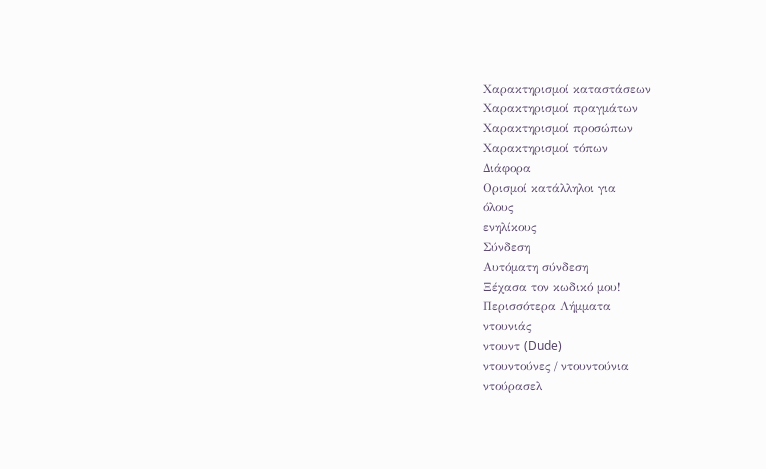Χαρακτηρισμοί καταστάσεων
Χαρακτηρισμοί πραγμάτων
Χαρακτηρισμοί προσώπων
Χαρακτηρισμοί τόπων
Διάφορα
Ορισμοί κατάλληλοι για
όλους
ενηλίκους
Σύνδεση
Αυτόματη σύνδεση
Ξέχασα τον κωδικό μου!
Περισσότερα Λήμματα
ντουνιάς
ντουντ (Dude)
ντουντούνες / ντουντούνια
ντούρασελ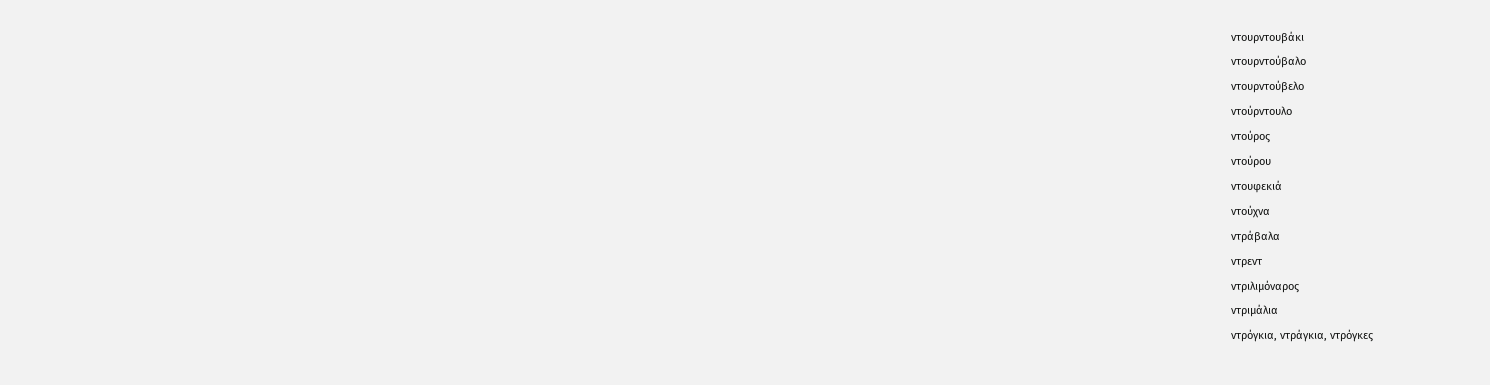ντουρντουβάκι
ντουρντούβαλο
ντουρντούβελο
ντούρντουλο
ντούρος
ντούρου
ντουφεκιά
ντούχνα
ντράβαλα
ντρεντ
ντριλιμόναρος
ντριμάλια
ντρόγκια, ντράγκια, ντρόγκες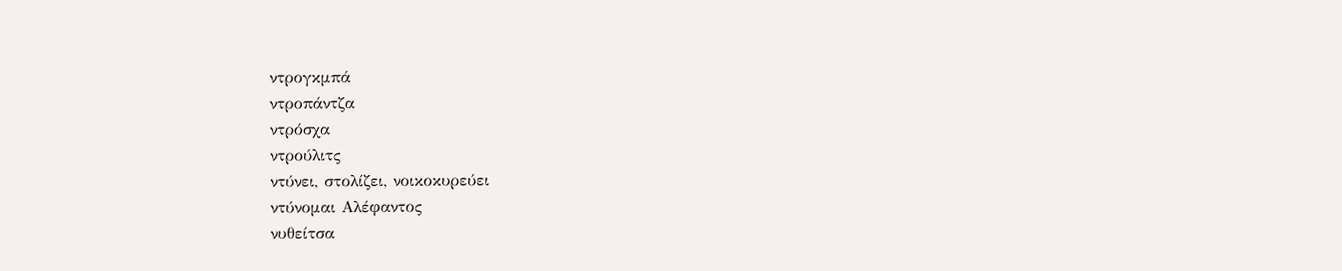ντρογκμπά
ντροπάντζα
ντρόσχα
ντρούλιτς
ντύνει, στολίζει, νοικοκυρεύει
ντύνομαι Αλέφαντος
νυθείτσα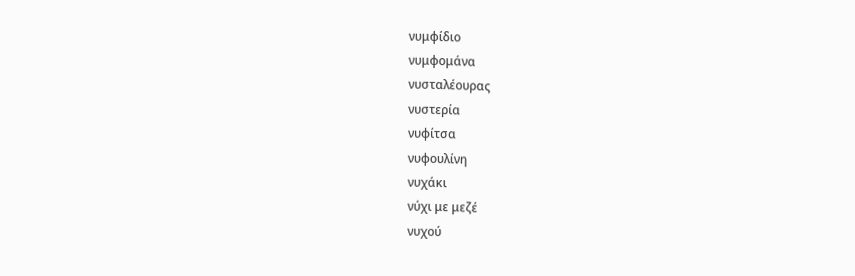νυμφίδιο
νυμφομάνα
νυσταλέουρας
νυστερία
νυφίτσα
νυφουλίνη
νυχάκι
νύχι με μεζέ
νυχού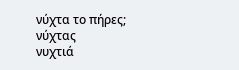νύχτα το πήρες;
νύχτας
νυχτιά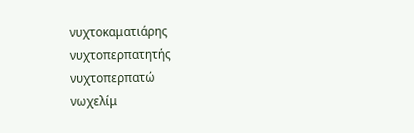νυχτοκαματιάρης
νυχτοπερπατητής
νυχτοπερπατώ
νωχελίμ